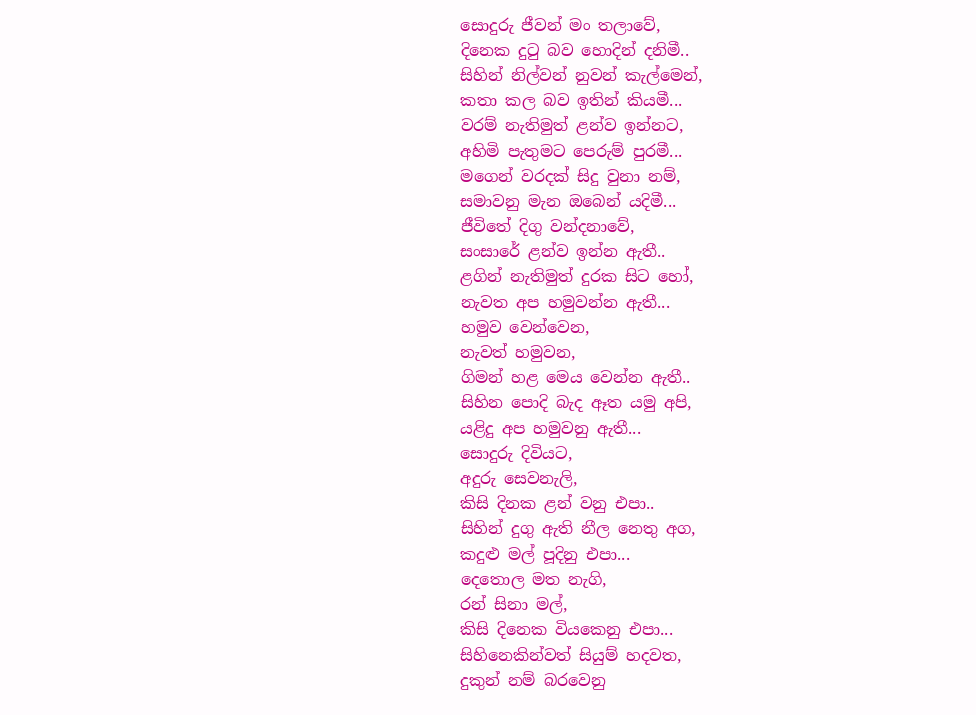සොදුරු ජීවන් මං තලාවේ,
දිනෙක දුටු බව හොදින් දනිමී..
සිහින් නිල්වන් නුවන් කැල්මෙන්,
කතා කල බව ඉතින් කියමී...
වරම් නැතිමුත් ළන්ව ඉන්නට,
අහිමි පැතුමට පෙරුම් පුරමී...
මගෙන් වරදක් සිදු වුනා නම්,
සමාවනු මැන ඔබෙන් යදිමී...
ජීවිතේ දිගු වන්දනාවේ,
සංසාරේ ළන්ව ඉන්න ඇතී..
ළගින් නැතිමුත් දුරක සිට හෝ,
නැවත අප හමුවන්න ඇතී...
හමුව වෙන්වෙන,
නැවත් හමුවන,
ගිමන් හළ මෙය වෙන්න ඇතී..
සිහින පොදි බැද ඈත යමු අපි,
යළිදු අප හමුවනු ඇතී...
සොදුරු දිවියට,
අදුරු සෙවනැලි,
කිසි දිනක ළන් වනු එපා..
සිහින් දුගු ඇති නීල නෙතු අග,
කදුළු මල් පූදිනු එපා...
දෙතොල මත නැගි,
රන් සිනා මල්,
කිසි දිනෙක වියකෙනු එපා...
සිහිනෙකින්වත් සියුම් හදවත,
දුකුන් නම් බරවෙනු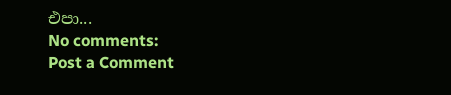එපා...
No comments:
Post a Comment